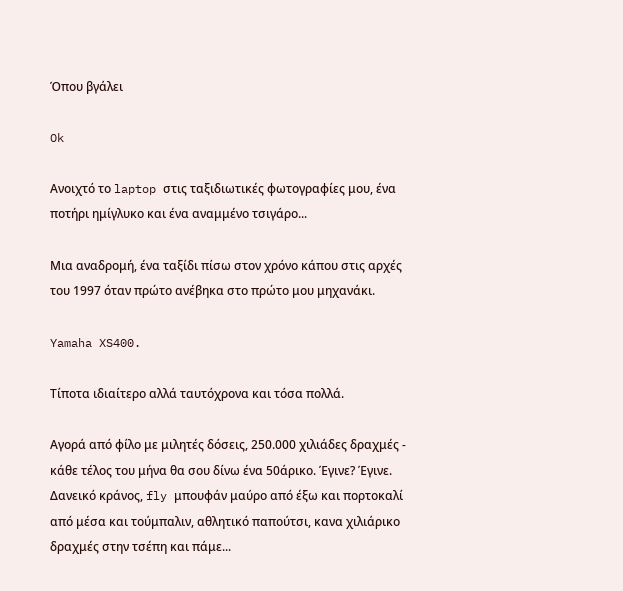Όπου βγάλει

Ok

Ανοιχτό το laptop στις ταξιδιωτικές φωτογραφίες μου, ένα ποτήρι ημίγλυκο και ένα αναμμένο τσιγάρο...

Μια αναδρομή, ένα ταξίδι πίσω στον χρόνο κάπου στις αρχές του 1997 όταν πρώτο ανέβηκα στο πρώτο μου μηχανάκι.

Yamaha XS400.

Τίποτα ιδιαίτερο αλλά ταυτόχρονα και τόσα πολλά.

Αγορά από φίλο με μιλητές δόσεις, 250.000 χιλιάδες δραχμές - κάθε τέλος του μήνα θα σου δίνω ένα 50άρικο. Έγινε? Έγινε. Δανεικό κράνος, fly μπουφάν μαύρο από έξω και πορτοκαλί από μέσα και τούμπαλιν, αθλητικό παπούτσι, κανα χιλιάρικο δραχμές στην τσέπη και πάμε...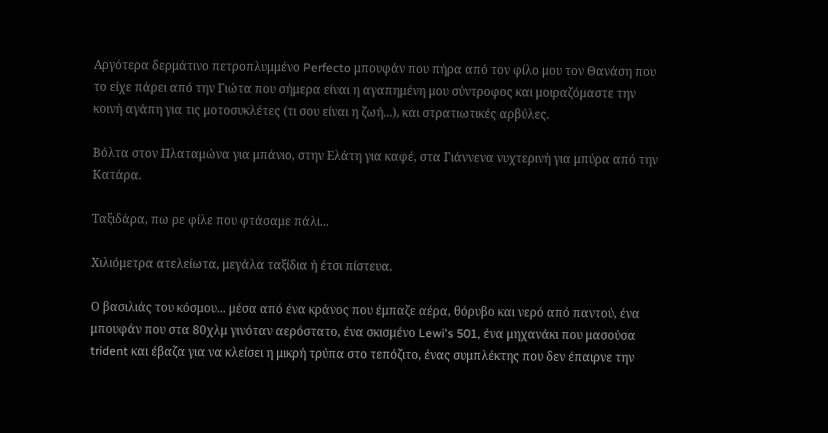Αργότερα δερμάτινο πετροπλυμμένο Perfecto μπουφάν που πήρα από τον φίλο μου τον Θανάση που το είχε πάρει από την Γιώτα που σήμερα είναι η αγαπημένη μου σύντροφος και μοιραζόμαστε την κοινή αγάπη για τις μοτοσυκλέτες (τι σου είναι η ζωή...), και στρατιωτικές αρβύλες.

Βόλτα στον Πλαταμώνα για μπάνιο, στην Ελάτη για καφέ, στα Γιάννενα νυχτερινή για μπύρα από την Κατάρα.

Ταξιδάρα, πω ρε φίλε που φτάσαμε πάλι...

Χιλιόμετρα ατελείωτα, μεγάλα ταξίδια ή έτσι πίστευα.

Ο βασιλιάς του κόσμου... μέσα από ένα κράνος που έμπαζε αέρα, θόρυβο και νερό από παντού, ένα μπουφάν που στα 80χλμ γινόταν αερόστατο, ένα σκισμένο Lewi's 501, ένα μηχανάκι που μασούσα trident και έβαζα για να κλείσει η μικρή τρύπα στο τεπόζιτο, ένας συμπλέκτης που δεν έπαιρνε την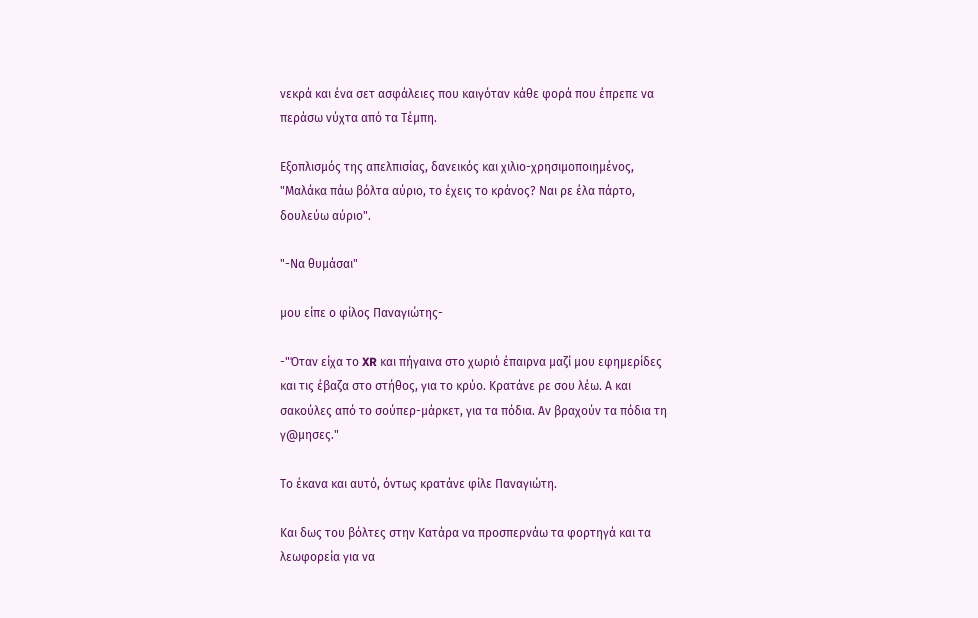νεκρά και ένα σετ ασφάλειες που καιγόταν κάθε φορά που έπρεπε να περάσω νύχτα από τα Τέμπη.

Εξοπλισμός της απελπισίας, δανεικός και χιλιο-χρησιμοποιημένος, "Μαλάκα πάω βόλτα αύριο, το έχεις το κράνος? Ναι ρε έλα πάρτο, δουλεύω αύριο".

"-Να θυμάσαι"

μου είπε ο φίλος Παναγιώτης-

-"Όταν είχα το XR και πήγαινα στο χωριό έπαιρνα μαζί μου εφημερίδες και τις έβαζα στο στήθος, για το κρύο. Κρατάνε ρε σου λέω. Α και σακούλες από το σούπερ-μάρκετ, για τα πόδια. Αν βραχούν τα πόδια τη γ@μησες."

Το έκανα και αυτό, όντως κρατάνε φίλε Παναγιώτη.

Και δως του βόλτες στην Κατάρα να προσπερνάω τα φορτηγά και τα λεωφορεία για να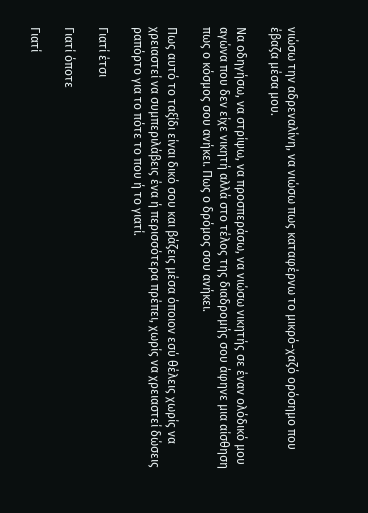νιώσω την αδρεναλίνη, να νιώσω πως καταφέρνω το μικρό-χαζό ορόσημο που έβαζα μέσα μου.

Να οδηγήσω, να στρίψω, να προσπεράσω, να νιώσω νικητής σε έναν ολόδικό μου αγώνα που δεν είχε νικητή αλλά στο τέλος της διαδρομής σου άφηνε μια αίσθηση πως ο κόσμος σου ανήκει. Πως ο δρόμος σου ανήκει.

Πως αυτό το ταξίδι είναι δικό σου και βάζεις μέσα όποιον εσύ θέλεις χωρίς να χρειαστεί να συμπεριλάβεις ένα ή περισσότερα πρέπει, χωρίς να χρειαστεί δώσεις ραπόρτο για το πότε το που ή το γιατί.

Γιατί έτσι

Γιατί όποτε

Γιατί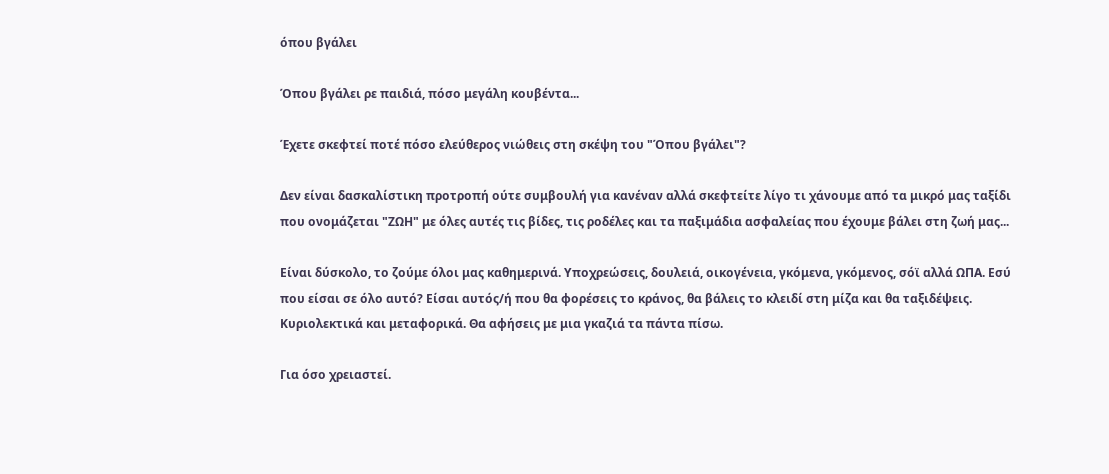όπου βγάλει

Όπου βγάλει ρε παιδιά, πόσο μεγάλη κουβέντα...

Έχετε σκεφτεί ποτέ πόσο ελεύθερος νιώθεις στη σκέψη του "Όπου βγάλει"?

Δεν είναι δασκαλίστικη προτροπή ούτε συμβουλή για κανέναν αλλά σκεφτείτε λίγο τι χάνουμε από τα μικρό μας ταξίδι που ονομάζεται "ΖΩΗ" με όλες αυτές τις βίδες, τις ροδέλες και τα παξιμάδια ασφαλείας που έχουμε βάλει στη ζωή μας...

Είναι δύσκολο, το ζούμε όλοι μας καθημερινά. Υποχρεώσεις, δουλειά, οικογένεια, γκόμενα, γκόμενος, σόϊ αλλά ΩΠΑ. Εσύ που είσαι σε όλο αυτό? Είσαι αυτός/ή που θα φορέσεις το κράνος, θα βάλεις το κλειδί στη μίζα και θα ταξιδέψεις. Κυριολεκτικά και μεταφορικά. Θα αφήσεις με μια γκαζιά τα πάντα πίσω.

Για όσο χρειαστεί.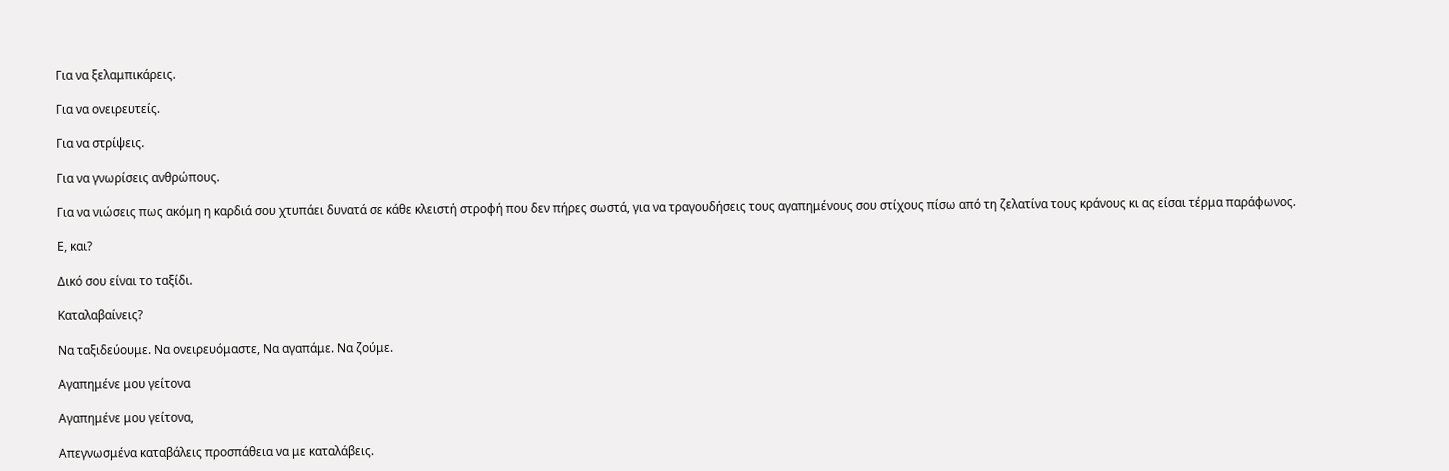Για να ξελαμπικάρεις.

Για να ονειρευτείς.

Για να στρίψεις.

Για να γνωρίσεις ανθρώπους.

Για να νιώσεις πως ακόμη η καρδιά σου χτυπάει δυνατά σε κάθε κλειστή στροφή που δεν πήρες σωστά, για να τραγουδήσεις τους αγαπημένους σου στίχους πίσω από τη ζελατίνα τους κράνους κι ας είσαι τέρμα παράφωνος.

Ε, και?

Δικό σου είναι το ταξίδι.

Καταλαβαίνεις?

Να ταξιδεύουμε. Να ονειρευόμαστε, Να αγαπάμε. Να ζούμε.

Αγαπημένε μου γείτονα

Αγαπημένε μου γείτονα,

Απεγνωσμένα καταβάλεις προσπάθεια να με καταλάβεις.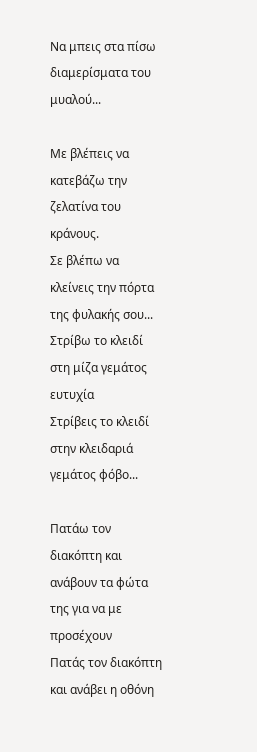Να μπεις στα πίσω διαμερίσματα του μυαλού...

Με βλέπεις να κατεβάζω την ζελατίνα του κράνους.
Σε βλέπω να κλείνεις την πόρτα της φυλακής σου...
Στρίβω το κλειδί στη μίζα γεμάτος ευτυχία
Στρίβεις το κλειδί στην κλειδαριά γεμάτος φόβο...

Πατάω τον διακόπτη και ανάβουν τα φώτα της για να με προσέχουν
Πατάς τον διακόπτη και ανάβει η οθόνη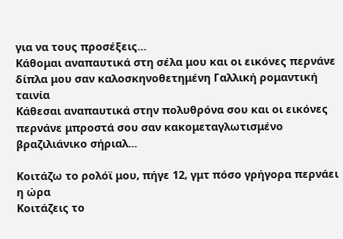για να τους προσέξεις...
Κάθομαι αναπαυτικά στη σέλα μου και οι εικόνες περνάνε δίπλα μου σαν καλοσκηνοθετημένη Γαλλική ρομαντική ταινία
Κάθεσαι αναπαυτικά στην πολυθρόνα σου και οι εικόνες περνάνε μπροστά σου σαν κακομεταγλωτισμένο βραζιλιάνικο σήριαλ...

Κοιτάζω το ρολόϊ μου, πήγε 12, γμτ πόσο γρήγορα περνάει η ώρα
Κοιτάζεις το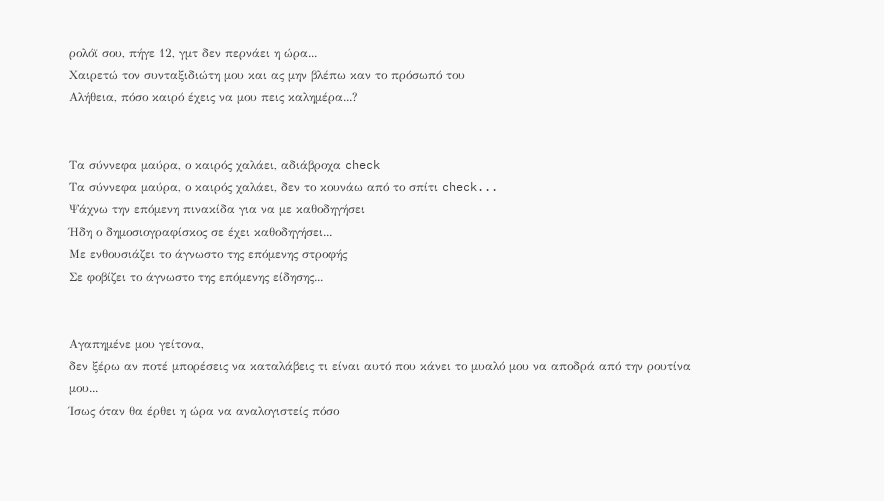ρολόϊ σου, πήγε 12, γμτ δεν περνάει η ώρα...
Χαιρετώ τον συνταξιδιώτη μου και ας μην βλέπω καν το πρόσωπό του
Αλήθεια, πόσο καιρό έχεις να μου πεις καλημέρα...?


Τα σύννεφα μαύρα, ο καιρός χαλάει, αδιάβροχα check
Τα σύννεφα μαύρα, ο καιρός χαλάει, δεν το κουνάω από το σπίτι check...
Ψάχνω την επόμενη πινακίδα για να με καθοδηγήσει
Ήδη ο δημοσιογραφίσκος σε έχει καθοδηγήσει...
Με ενθουσιάζει το άγνωστο της επόμενης στροφής
Σε φοβίζει το άγνωστο της επόμενης είδησης...


Αγαπημένε μου γείτονα,
δεν ξέρω αν ποτέ μπορέσεις να καταλάβεις τι είναι αυτό που κάνει το μυαλό μου να αποδρά από την ρουτίνα μου...
Ίσως όταν θα έρθει η ώρα να αναλογιστείς πόσο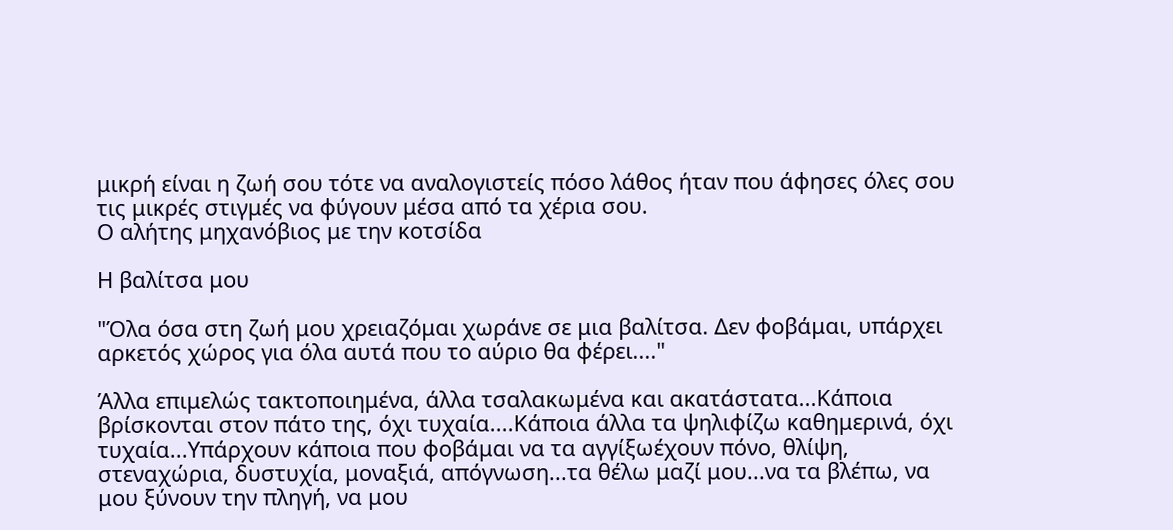μικρή είναι η ζωή σου τότε να αναλογιστείς πόσο λάθος ήταν που άφησες όλες σου τις μικρές στιγμές να φύγουν μέσα από τα χέρια σου.
Ο αλήτης μηχανόβιος με την κοτσίδα

Η βαλίτσα μου

"Όλα όσα στη ζωή μου χρειαζόμαι χωράνε σε μια βαλίτσα. Δεν φοβάμαι, υπάρχει αρκετός χώρος για όλα αυτά που το αύριο θα φέρει...."

Άλλα επιμελώς τακτοποιημένα, άλλα τσαλακωμένα και ακατάστατα...Κάποια βρίσκονται στον πάτο της, όχι τυχαία....Κάποια άλλα τα ψηλιφίζω καθημερινά, όχι τυχαία...Υπάρχουν κάποια που φοβάμαι να τα αγγίξωέχουν πόνο, θλίψη, στεναχώρια, δυστυχία, μοναξιά, απόγνωση...τα θέλω μαζί μου...να τα βλέπω, να μου ξύνουν την πληγή, να μου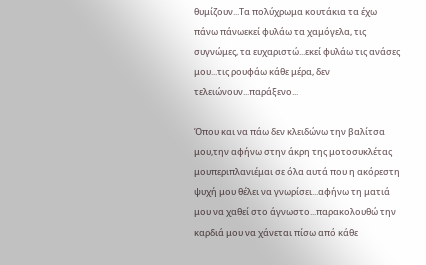θυμίζουν...Τα πολύχρωμα κουτάκια τα έχω πάνω πάνωεκεί φυλάω τα χαμόγελα, τις συγνώμες, τα ευχαριστώ...εκεί φυλάω τις ανάσες μου...τις ρουφάω κάθε μέρα, δεν τελειώνουν...παράξενο...

Όπου και να πάω δεν κλειδώνω την βαλίτσα μου,την αφήνω στην άκρη της μοτοσυκλέτας μουπεριπλανιέμαι σε όλα αυτά που η ακόρεστη ψυχή μου θέλει να γνωρίσει...αφήνω τη ματιά μου να χαθεί στο άγνωστο...παρακολουθώ την καρδιά μου να χάνεται πίσω από κάθε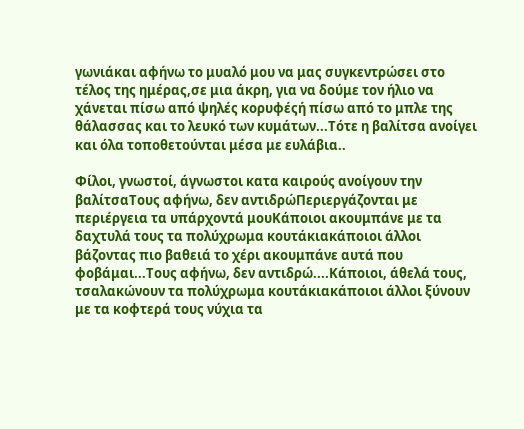γωνιάκαι αφήνω το μυαλό μου να μας συγκεντρώσει στο τέλος της ημέρας,σε μια άκρη, για να δούμε τον ήλιο να χάνεται πίσω από ψηλές κορυφέςή πίσω από το μπλε της θάλασσας και το λευκό των κυμάτων...Τότε η βαλίτσα ανοίγει και όλα τοποθετούνται μέσα με ευλάβια..

Φίλοι, γνωστοί, άγνωστοι κατα καιρούς ανοίγουν την βαλίτσαΤους αφήνω, δεν αντιδρώΠεριεργάζονται με περιέργεια τα υπάρχοντά μουΚάποιοι ακουμπάνε με τα δαχτυλά τους τα πολύχρωμα κουτάκιακάποιοι άλλοι βάζοντας πιο βαθειά το χέρι ακουμπάνε αυτά που φοβάμαι...Τους αφήνω, δεν αντιδρώ....Κάποιοι, άθελά τους, τσαλακώνουν τα πολύχρωμα κουτάκιακάποιοι άλλοι ξύνουν με τα κοφτερά τους νύχια τα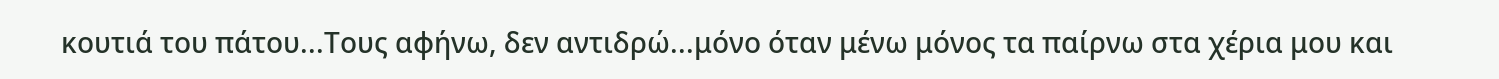κουτιά του πάτου...Τους αφήνω, δεν αντιδρώ...μόνο όταν μένω μόνος τα παίρνω στα χέρια μου και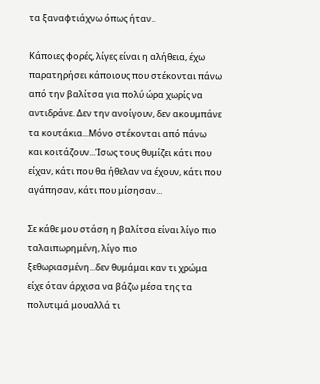τα ξαναφτιάχνω όπως ήταν..

Κάποιες φορές, λίγες είναι η αλήθεια, έχω παρατηρήσει κάποιους που στέκονται πάνω από την βαλίτσα για πολύ ώρα χωρίς να αντιδράνε. Δεν την ανοίγουν, δεν ακουμπάνε τα κουτάκια...Μόνο στέκονται από πάνω και κοιτάζουν...Ίσως τους θυμίζει κάτι που είχαν, κάτι που θα ήθελαν να έχουν, κάτι που αγάπησαν, κάτι που μίσησαν...

Σε κάθε μου στάση η βαλίτσα είναι λίγο πιο ταλαιπωρημένη, λίγο πιο ξεθωριασμένη...δεν θυμάμαι καν τι χρώμα είχε όταν άρχισα να βάζω μέσα της τα πολυτιμά μουαλλά τι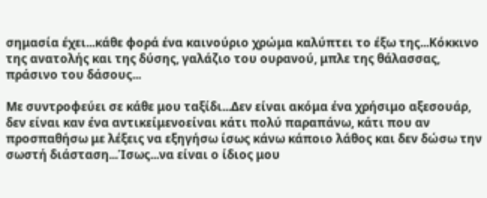σημασία έχει...κάθε φορά ένα καινούριο χρώμα καλύπτει το έξω της...Κόκκινο της ανατολής και της δύσης, γαλάζιο του ουρανού, μπλε της θάλασσας, πράσινο του δάσους...

Με συντροφεύει σε κάθε μου ταξίδι...Δεν είναι ακόμα ένα χρήσιμο αξεσουάρ, δεν είναι καν ένα αντικείμενοείναι κάτι πολύ παραπάνω, κάτι που αν προσπαθήσω με λέξεις να εξηγήσω ίσως κάνω κάποιο λάθος και δεν δώσω την σωστή διάσταση...Ίσως...να είναι ο ίδιος μου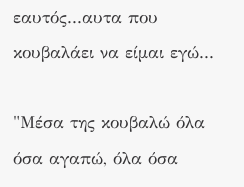εαυτός...αυτα που κουβαλάει να είμαι εγώ...

"Μέσα της κουβαλώ όλα όσα αγαπώ, όλα όσα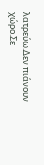λατρεύω.Δεν πιάνουν χώρο.Σε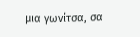μια γωνίτσα, σα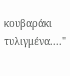κουβαράκι τυλιγμένα...."